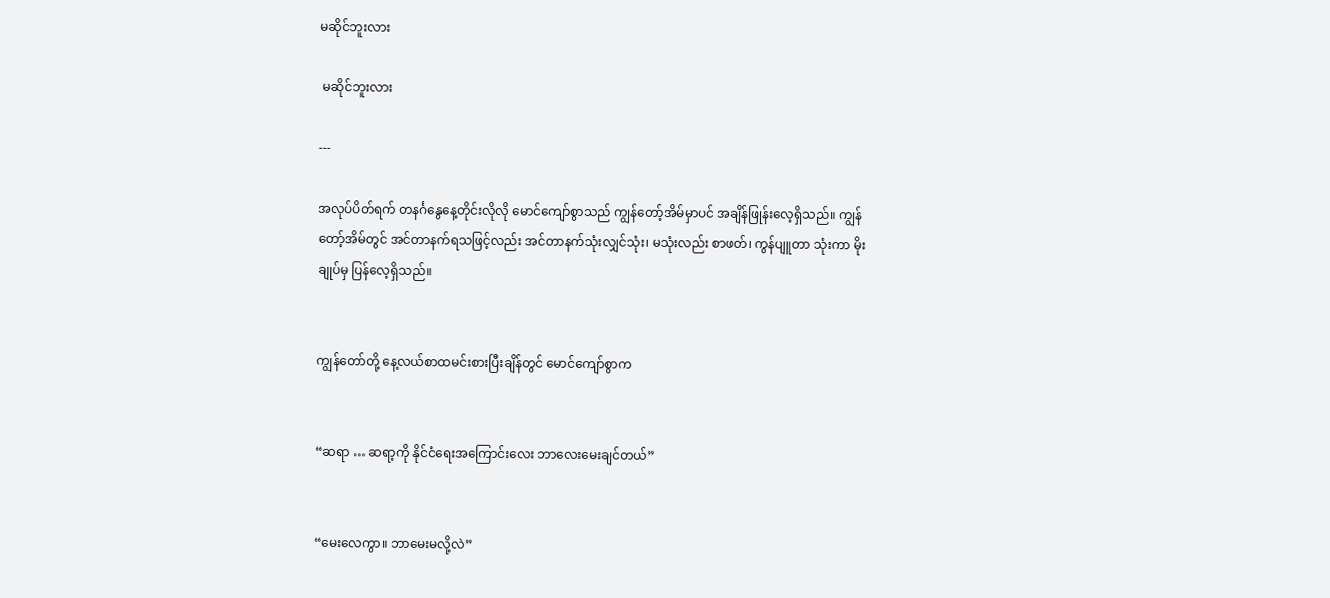မဆိုင်ဘူးလား

 မဆိုင်ဘူးလား

---

အလုပ်ပိတ်ရက် တနင်္ဂနွေနေ့တိုင်းလိုလို မောင်ကျော်စွာသည် ကျွန်တော့်အိမ်မှာပင် အချိန်ဖြုန်းလေ့ရှိသည်။ ကျွန်တော့်အိမ်တွင် အင်တာနက်ရသဖြင့်လည်း အင်တာနက်သုံးလျှင်သုံး၊ မသုံးလည်း စာဖတ်၊ ကွန်ပျူတာ သုံးကာ မိုးချုပ်မှ ပြန်လေ့ရှိသည်။


ကျွန်တော်တို့ နေ့လယ်စာထမင်းစားပြီးချိန်တွင် မောင်ကျော်စွာက


“ဆရာ … ဆရာ့ကို နိုင်ငံရေးအကြောင်းလေး ဘာလေးမေးချင်တယ်”


“မေးလေကွာ။ ဘာမေးမလို့လဲ”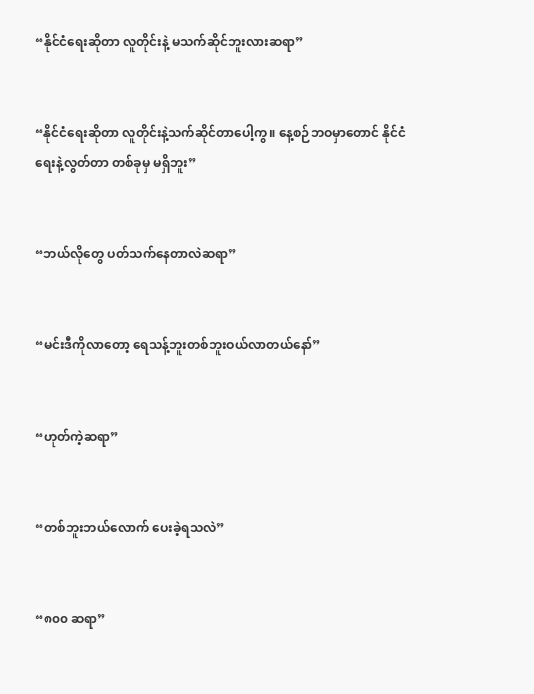“နိုင်ငံရေးဆိုတာ လူတိုင်းနဲ့ မသက်ဆိုင်ဘူးလားဆရာ”


“နိုင်ငံရေးဆိုတာ လူတိုင်းနဲ့သက်ဆိုင်တာပေါ့ကွ။ နေ့စဉ်ဘဝမှာတောင် နိုင်ငံရေးနဲ့လွတ်တာ တစ်ခုမှ မရှိဘူး”


“ဘယ်လိုတွေ ပတ်သက်နေတာလဲဆရာ”


“မင်းဒီကိုလာတော့ ရေသန့်ဘူးတစ်ဘူးဝယ်လာတယ်နော်”


“ဟုတ်ကဲ့ဆရာ”


“တစ်ဘူးဘယ်လောက် ပေးခဲ့ရသလဲ”


“၈၀၀ ဆရာ”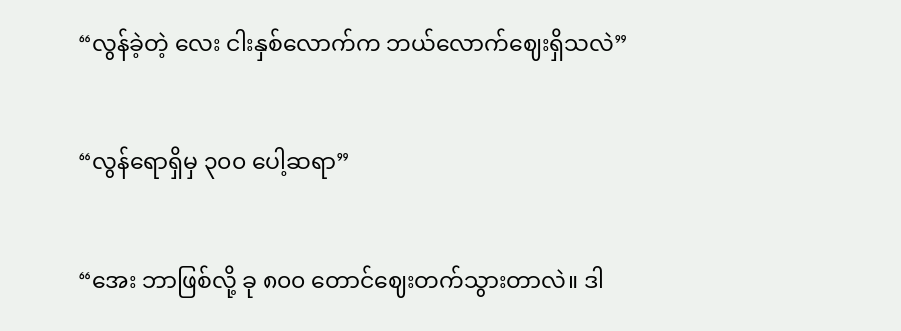“လွန်ခဲ့တဲ့ လေး ငါးနှစ်လောက်က ဘယ်လောက်ဈေးရှိသလဲ”


“လွန်ရောရှိမှ ၃၀၀ ပေါ့ဆရာ”


“အေး ဘာဖြစ်လို့ ခု ၈၀၀ တောင်ဈေးတက်သွားတာလဲ။ ဒါ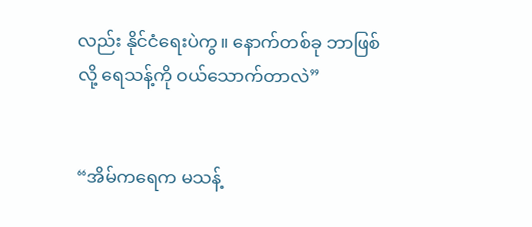လည်း နိုင်ငံရေးပဲကွ။ နောက်တစ်ခု ဘာဖြစ်လို့ ရေသန့်ကို ဝယ်သောက်တာလဲ”


“အိမ်ကရေက မသန့်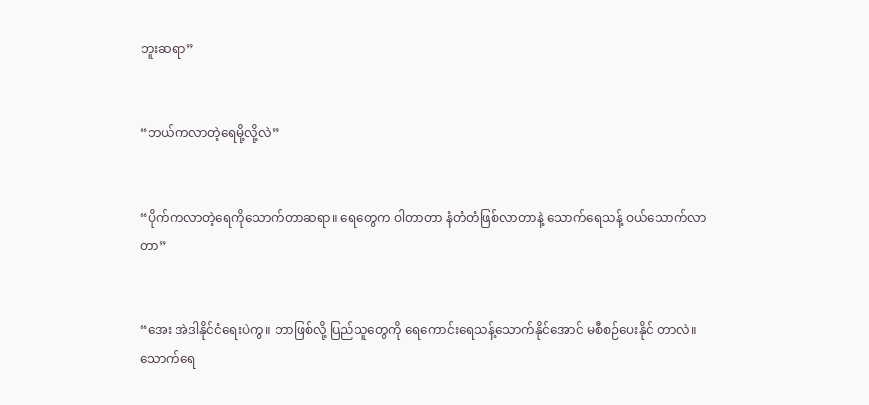ဘူးဆရာ”


“ဘယ်ကလာတဲ့ရေမို့လို့လဲ”


“ပိုက်ကလာတဲ့ရေကိုသောက်တာဆရာ။ ရေတွေက ဝါတာတာ နံတံတံဖြစ်လာတာနဲ့ သောက်ရေသန့် ဝယ်သောက်လာတာ”


“အေး အဲဒါနိုင်ငံရေးပဲကွ။ ဘာဖြစ်လို့ ပြည်သူတွေကို ရေကောင်းရေသန့်သောက်နိုင်အောင် မစီစဉ်ပေးနိုင် တာလဲ။ သောက်ရေ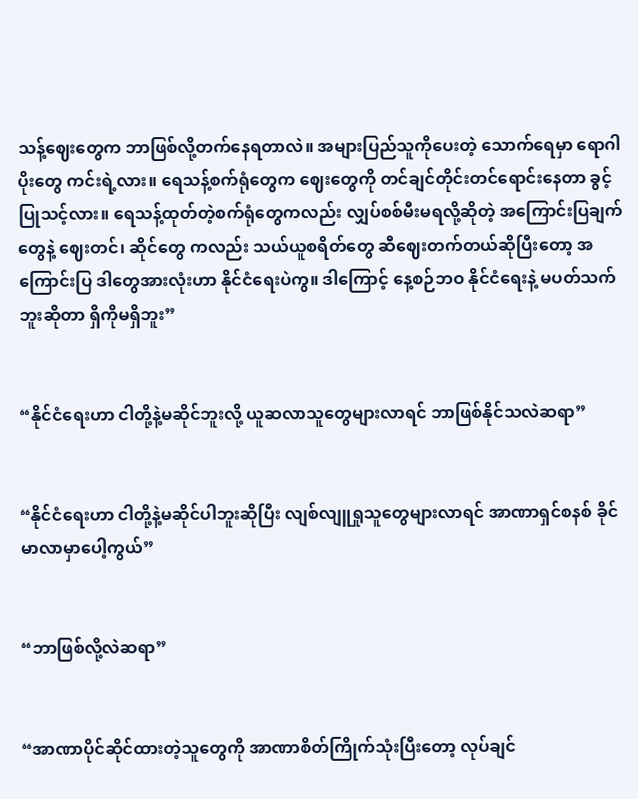သန့်ဈေးတွေက ဘာဖြစ်လို့တက်နေရတာလဲ။ အများပြည်သူကိုပေးတဲ့ သောက်ရေမှာ ရောဂါပိုးတွေ ကင်းရဲ့လား။ ရေသန့်စက်ရုံတွေက ဈေးတွေကို တင်ချင်တိုင်းတင်ရောင်းနေတာ ခွင့်ပြုသင့်လား။ ရေသန့်ထုတ်တဲ့စက်ရုံတွေကလည်း လျှပ်စစ်မီးမရလို့ဆိုတဲ့ အကြောင်းပြချက်တွေနဲ့ ဈေးတင်၊ ဆိုင်တွေ ကလည်း သယ်ယူစရိတ်တွေ ဆီဈေးတက်တယ်ဆိုပြီးတော့ အကြောင်းပြ ဒါတွေအားလုံးဟာ နိုင်ငံရေးပဲကွ။ ဒါကြောင့် နေ့စဉ်ဘဝ နိုင်ငံရေးနဲ့ မပတ်သက်ဘူးဆိုတာ ရှိကိုမရှိဘူး”


“နိုင်ငံရေးဟာ ငါတို့နဲ့မဆိုင်ဘူးလို့ ယူဆလာသူတွေများလာရင် ဘာဖြစ်နိုင်သလဲဆရာ”


“နိုင်ငံရေးဟာ ငါတို့နဲ့မဆိုင်ပါဘူးဆိုပြီး လျစ်လျူရှုသူတွေများလာရင် အာဏာရှင်စနစ် ခိုင်မာလာမှာပေါ့ကွယ်”


“ဘာဖြစ်လို့လဲဆရာ”


“အာဏာပိုင်ဆိုင်ထားတဲ့သူတွေကို အာဏာစိတ်ကြိုက်သုံးပြီးတော့ လုပ်ချင်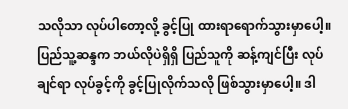သလိုသာ လုပ်ပါတော့လို့ ခွင့်ပြု ထားရာရောက်သွားမှာပေါ့။ ပြည်သူ့ဆန္ဒက ဘယ်လိုပဲရှိရှိ ပြည်သူကို ဆန့်ကျင်ပြီး လုပ်ချင်ရာ လုပ်ခွင့်ကို ခွင့်ပြုလိုက်သလို ဖြစ်သွားမှာပေါ့။ ဒါ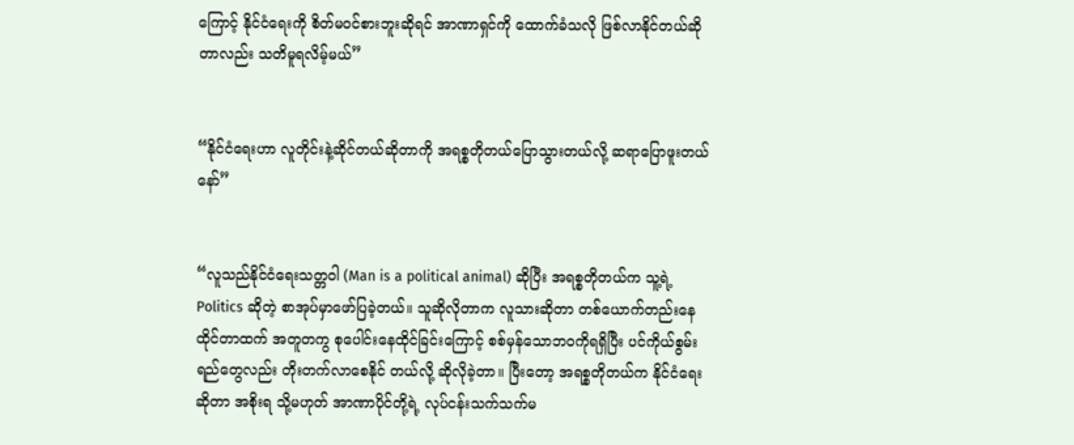ကြောင့် နိုင်ငံရေးကို စိတ်မဝင်စားဘူးဆိုရင် အာဏာရှင်ကို ထောက်ခံသလို ဖြစ်လာနိုင်တယ်ဆိုတာလည်း သတိမူရလိမ့်မယ်”


“နိုင်ငံရေးဟာ လူတိုင်းနဲ့ဆိုင်တယ်ဆိုတာကို အရစ္စတိုတယ်ပြောသွားတယ်လို့ ဆရာပြောဖူးတယ်နော်”


“လူသည်နိုင်ငံရေးသတ္တဝါ (Man is a political animal) ဆိုပြီး အရစ္စတိုတယ်က သူ့ရဲ့ Politics ဆိုတဲ့ စာအုပ်မှာဖော်ပြခဲ့တယ်။ သူဆိုလိုတာက လူသားဆိုတာ တစ်ယောက်တည်းနေထိုင်တာထက် အတူတကွ စုပေါင်းနေထိုင်ခြင်းကြောင့် စစ်မှန်သောဘဝကိုရရှိပြီး ပင်ကိုယ်စွမ်းရည်တွေလည်း တိုးတက်လာစေနိုင် တယ်လို့ ဆိုလိုခဲ့တာ။ ပြီးတော့ အရစ္စတိုတယ်က နိုင်ငံရေးဆိုတာ အစိုးရ သို့မဟုတ် အာဏာပိုင်တို့ရဲ့ လုပ်ငန်းသက်သက်မ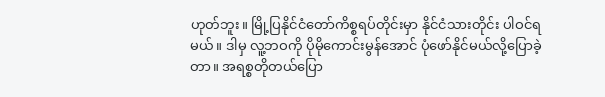ဟုတ်ဘူး။ မြို့ပြနိုင်ငံတော်ကိစ္စရပ်တိုင်းမှာ နိုင်ငံသားတိုင်း ပါဝင်ရမယ်။ ဒါမှ လူ့ဘဝကို ပိုမိုကောင်းမွန်အောင် ပုံဖော်နိုင်မယ်လို့ပြောခဲ့တာ။ အရစ္စတိုတယ်ပြော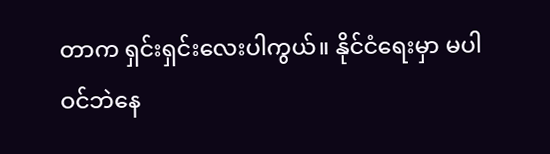တာက ရှင်းရှင်း‌လေးပါကွယ်။ နိုင်ငံရေးမှာ မပါဝင်ဘဲနေ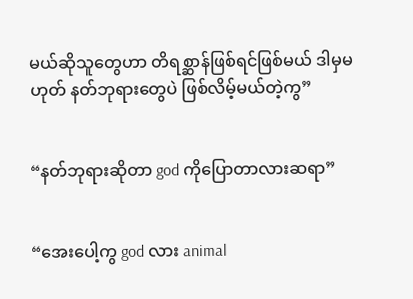မယ်ဆိုသူတွေဟာ တိရစ္ဆာန်ဖြစ်ရင်ဖြစ်မယ် ဒါမှမဟုတ် နတ်ဘုရားတွေပဲ ဖြစ်လိမ့်မယ်တဲ့ကွ”


“နတ်ဘုရားဆိုတာ god ကိုပြောတာလားဆရာ”


“အေးပေါ့ကွ god လား animal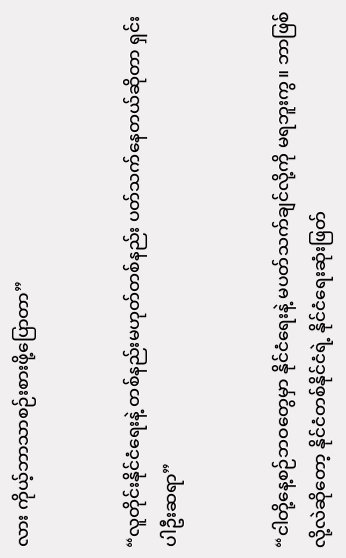လား ကိုယ့်ဘာသာစဉ်းစားဖို့ပြောတာ”


“လူတိုင်းနိုင်ငံရေးနဲ့ တစ်နည်းမဟုတ်တစ်နည်း ပတ်သက်နေတယ်ဆိုတာ ရှင်းပါဦးဆရာ”


“ငါတို့နေ့စဉ်ဘဝတွေမှာ နိုင်ငံရေးနဲ့ မပတ်သက်ချင်လို့ကို မရဘူးကွ။ ဘာဖြစ်လို့လဲဆိုတော့ နိုင်ငံတစ်နိုင်ငံရဲ့ နိုင်ငံရေးဆုံးဖြတ်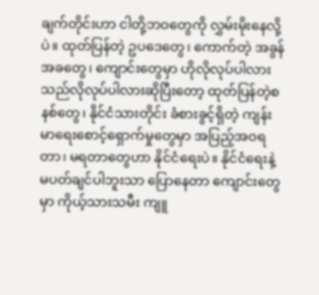ချက်တိုင်းဟာ ငါတို့ဘဝတွေကို လွှမ်းမိုးနေလို့ပဲ။ ထုတ်ပြန်တဲ့ ဥပဒေတွေ၊ ကောက်တဲ့ အခွန် အခတွေ၊ ကျောင်းတွေမှာ ဟိုလိုလုပ်ပါလား သည်လိုလုပ်ပါလားဆိုပြီးတော့ ထုတ်ပြန်တဲ့စနစ်တွေ၊ နိုင်ငံသားတိုင်း ခံစားခွင့်ရှိတဲ့ ကျန်းမာရေးစောင့်ရှောက်မှုတွေမှာ အပြည့်အဝရတာ၊ မရတာတွေဟာ နိုင်ငံရေးပဲ။ နိုင်ငံရေးနဲ့ မပတ်ချင်ပါဘူးသာ ပြောနေတာ ကျောင်းတွေမှာ ကိုယ့်သားသမီး ကျူ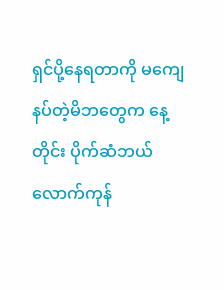ရှင်ပို့နေရတာကို မကျေနပ်တဲ့မိဘတွေက နေ့တိုင်း ပိုက်ဆံဘယ်လောက်ကုန်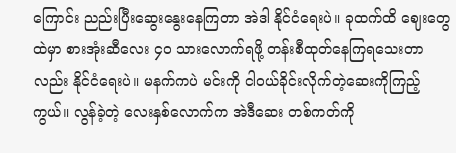ကြောင်း ညည်းပြီးဆွေးနွေးနေကြတာ အဲဒါ နိုင်ငံရေးပဲ။ ခုထက်ထိ ဈေးတွေထဲမှာ စားအုံးဆီလေး ၄၀ သားလောက်ရဖို့ တန်းစီထုတ်နေကြရသေးတာလည်း နိုင်ငံရေးပဲ။ မနက်ကပဲ မင်းကို ငါဝယ်ခိုင်းလိုက်တဲ့ဆေးကိုကြည့်ကွယ်။ လွန်ခဲ့တဲ့ လေးနှစ်လောက်က အဲဒီဆေး တစ်ကတ်ကို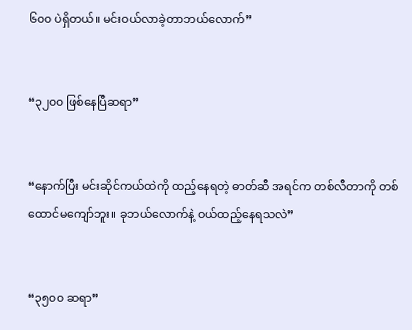၆၀၀ ပဲရှိတယ်။ မင်းဝယ်လာခဲ့တာဘယ်လောက်”


“၃၂၀၀ ဖြစ်နေပြီဆရာ”


“နောက်ပြီး မင်းဆိုင်ကယ်ထဲကို ထည့်နေရတဲ့ ဓာတ်ဆီ အရင်က တစ်လီတာကို တစ်ထောင်မကျော်ဘူး။ ခုဘယ်လောက်နဲ့ ဝယ်ထည့်နေရသလဲ”


“၃၅၀၀ ဆရာ”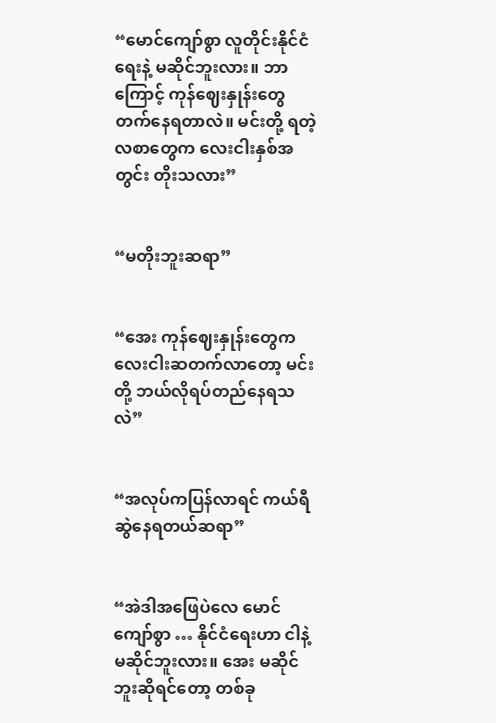“မောင်ကျော်စွာ လူတိုင်းနိုင်ငံရေးနဲ့ မဆိုင်ဘူးလား။ ဘာကြောင့် ကုန်ဈေးနှုန်းတွေတက်နေရတာလဲ။ မင်းတို့ ရတဲ့လစာတွေက လေးငါးနှစ်အတွင်း တိုးသလား”


“မတိုးဘူးဆရာ”


“အေး ကုန်ဈေးနှုန်းတွေက လေးငါးဆတက်လာတော့ မင်းတို့ ဘယ်လိုရပ်တည်နေရသလဲ”


“အလုပ်ကပြန်လာရင် ကယ်ရီဆွဲနေရတယ်ဆရာ”


“အဲဒါအဖြေပဲလေ မောင်ကျော်စွာ … နိုင်ငံရေးဟာ ငါနဲ့မဆိုင်ဘူးလား။ အေး မဆိုင်ဘူးဆိုရင်တော့ တစ်ခု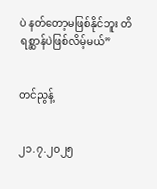ပဲ နတ်တော့မဖြစ်နိုင်ဘူး တိရစ္ဆာန်ပဲဖြစ်လိမ့်မယ်”


တင်ညွန့်


၂၁.၇.၂၀၂၅